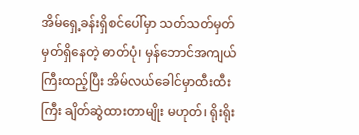အိမ်ရှေ့ခန်းရှိစင်ပေါ်မှာ သတ်သတ်မှတ်မှတ်ရှိနေတဲ့ ဓာတ်ပုံ၊ မှန်ဘောင်အကျယ်ကြီးထည့်ပြီး အိမ်လယ်ခေါင်မှာထီးထီးကြီး ချိတ်ဆွဲထားတာမျိုး မဟုတ်၊ ရိုးရိုး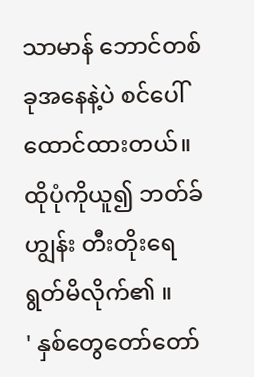သာမာန် ဘောင်တစ်ခုအနေနဲ့ပဲ စင်ပေါ်ထောင်ထားတယ်။ ထိုပုံကိုယူ၍ ဘတ်ခ်ဟျွန်း တီးတိုးရေရွတ်မိလိုက်၏ ။
' နှစ်တွေတော်တော်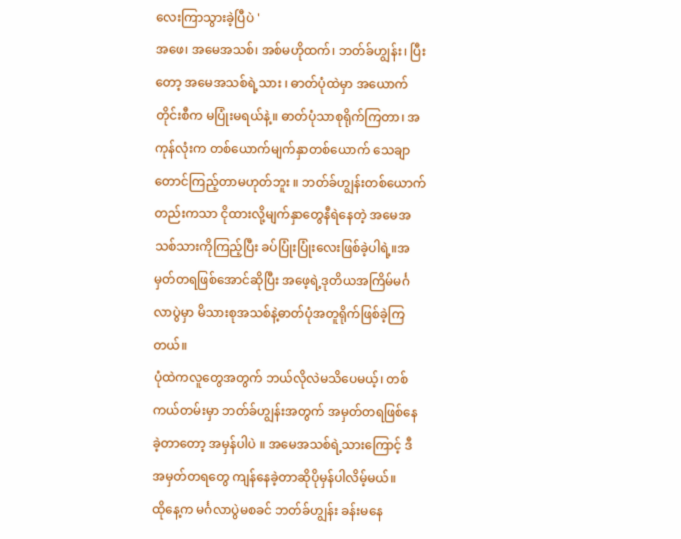လေးကြာသွားခဲ့ပြီပဲ '
အဖေ၊ အမေအသစ်၊ အစ်မဟိုထက်၊ ဘတ်ခ်ဟျွန်း၊ ပြီးတော့ အမေအသစ်ရဲ့သား ၊ ဓာတ်ပုံထဲမှာ အယောက်တိုင်းစီက မပြုံးမရယ်နဲ့။ ဓာတ်ပုံသာစုရိုက်ကြတာ၊ အကုန်လုံးက တစ်ယောက်မျက်နှာတစ်ယောက် သေချာတောင်ကြည့်တာမဟုတ်ဘူး ။ ဘတ်ခ်ဟျွန်းတစ်ယောက်တည်းကသာ ငိုထားလို့မျက်နှာတွေနီရဲနေတဲ့ အမေအသစ်သားကိုကြည့်ပြီး ခပ်ပြုံးပြုံးလေးဖြစ်ခဲ့ပါရဲ့။အမှတ်တရဖြစ်အောင်ဆိုပြီး အဖေ့ရဲ့ဒုတိယအကြိမ်မင်္ဂလာပွဲမှာ မိသားစုအသစ်နဲ့ဓာတ်ပုံအတူရိုက်ဖြစ်ခဲ့ကြတယ်။
ပုံထဲကလူတွေအတွက် ဘယ်လိုလဲမသိပေမယ့်၊ တစ်ကယ်တမ်းမှာ ဘတ်ခ်ဟျွန်းအတွက် အမှတ်တရဖြစ်နေခဲ့တာတော့ အမှန်ပါပဲ ။ အမေအသစ်ရဲ့သားကြောင့် ဒီအမှတ်တရတွေ ကျန်နေခဲ့တာဆိုပိုမှန်ပါလိမ့်မယ်။
ထိုနေ့က မင်္ဂလာပွဲမစခင် ဘတ်ခ်ဟျွန်း ခန်းမနေ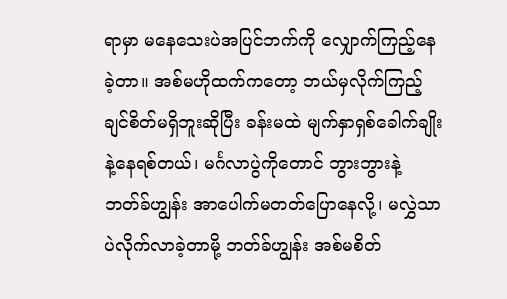ရာမှာ မနေသေးပဲအပြင်ဘက်ကို လျှောက်ကြည့်နေခဲ့တာ။ အစ်မဟိုထက်ကတော့ ဘယ်မှလိုက်ကြည့်ချင်စိတ်မရှိဘူးဆိုပြီး ခန်းမထဲ မျက်နှာရှစ်ခေါက်ချိုးနဲ့နေရစ်တယ်၊ မင်္ဂလာပွဲကိုတောင် ဘွားဘွားနဲ့ဘတ်ခ်ဟျွန်း အာပေါက်မတတ်ပြောနေလို့၊ မလွှဲသာပဲလိုက်လာခဲ့တာမို့ ဘတ်ခ်ဟျွန်း အစ်မစိတ်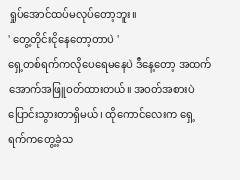ရှုပ်အောင်ထပ်မလုပ်တော့ဘူး။
' တွေ့တိုင်းငိုနေတော့တာပဲ '
ရှေ့တစ်ရက်ကလိုပေရေမနေပဲ ဒီနေ့တော့ အထက်အောက်အဖြူဝတ်ထားတယ်။ အဝတ်အစားပဲပြောင်းသွားတာရှိမယ်၊ ထိုကောင်လေးက ရှေ့ရက်ကတွေ့ခဲ့သ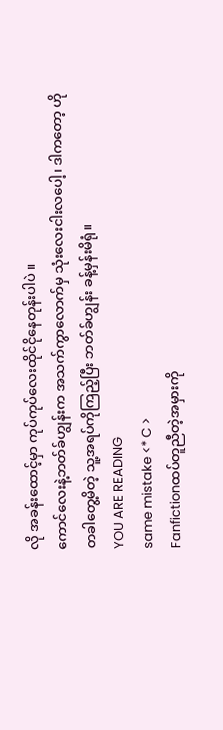လို အခန်းထောင့်မှာ ကုပ်ကုပ်လေးထိုင်ငိုနေတုန်းပါပဲ ။
ကောင်လေးနဲ့ဘတ်ခ်ဟျွန်းက အသက်ကွာလောက်မှ သုံးလေးငါးလပေါ့၊ ဒါကတော့ ဟိုတခါတွေ့မိတဲ့ သူ့အရပ်ကိုကြည့်ပြီး ဘတ်ခ်ဟျွန်း ခန့်မှန်းမိရုံ။
YOU ARE READING
same mistake <* C >
Fanfictionထပ်တူညီတဲ့အမှားကို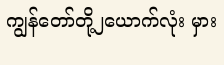ကျွန်တော်တို့၂ယောက်လုံး မှား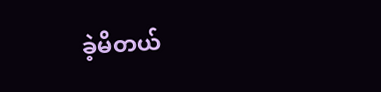ခဲ့မိတယ်